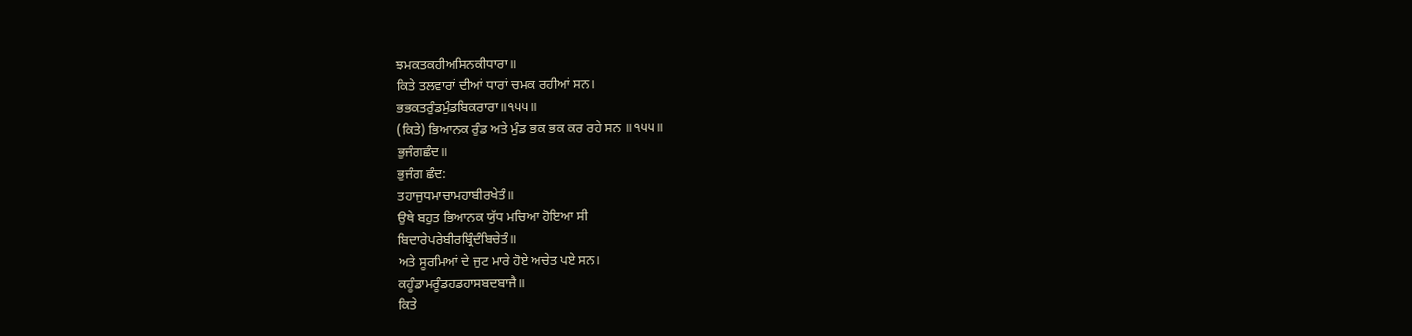ਝਮਕਤਕਹੀਅਸਿਨਕੀਧਾਰਾ॥
ਕਿਤੇ ਤਲਵਾਰਾਂ ਦੀਆਂ ਧਾਰਾਂ ਚਮਕ ਰਹੀਆਂ ਸਨ।
ਭਭਕਤਰੁੰਡਮੁੰਡਬਿਕਰਾਰਾ॥੧੫੫॥
(ਕਿਤੇ) ਭਿਆਨਕ ਰੁੰਡ ਅਤੇ ਮੁੰਡ ਭਕ ਭਕ ਕਰ ਰਹੇ ਸਨ ॥੧੫੫॥
ਭੁਜੰਗਛੰਦ॥
ਭੁਜੰਗ ਛੰਦ:
ਤਹਾਜੁਧਮਾਚਾਮਹਾਬੀਰਖੇਤੰ॥
ਉਥੇ ਬਹੁਤ ਭਿਆਨਕ ਯੁੱਧ ਮਚਿਆ ਹੋਇਆ ਸੀ
ਬਿਦਾਰੇਪਰੇਬੀਰਬ੍ਰਿੰਦੰਬਿਚੇਤੰ॥
ਅਤੇ ਸੂਰਮਿਆਂ ਦੇ ਜੁਟ ਮਾਰੇ ਹੋਏ ਅਚੇਤ ਪਏ ਸਨ।
ਕਹੂੰਡਾਮਰੂੰਡਹਡਹਾਸਬਦਬਾਜੈ॥
ਕਿਤੇ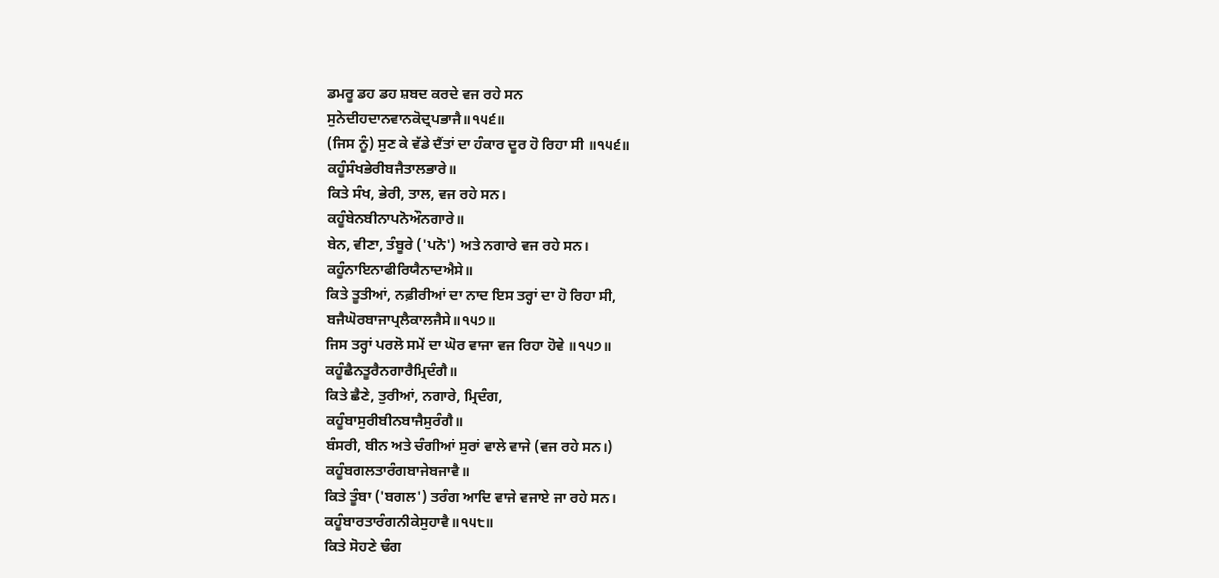ਡਮਰੂ ਡਹ ਡਹ ਸ਼ਬਦ ਕਰਦੇ ਵਜ ਰਹੇ ਸਨ
ਸੁਨੇਦੀਹਦਾਨਵਾਨਕੋਦ੍ਰਪਭਾਜੈ॥੧੫੬॥
(ਜਿਸ ਨੂੰ) ਸੁਣ ਕੇ ਵੱਡੇ ਦੈਂਤਾਂ ਦਾ ਹੰਕਾਰ ਦੂਰ ਹੋ ਰਿਹਾ ਸੀ ॥੧੫੬॥
ਕਹੂੰਸੰਖਭੇਰੀਬਜੈਤਾਲਭਾਰੇ॥
ਕਿਤੇ ਸੰਖ, ਭੇਰੀ, ਤਾਲ, ਵਜ ਰਹੇ ਸਨ।
ਕਹੂੰਬੇਨਬੀਨਾਪਨੋਔਨਗਾਰੇ॥
ਬੇਨ, ਵੀਣਾ, ਤੰਬੂਰੇ ('ਪਨੋ') ਅਤੇ ਨਗਾਰੇ ਵਜ ਰਹੇ ਸਨ।
ਕਹੂੰਨਾਇਨਾਫੀਰਿਯੈਨਾਦਐਸੇ॥
ਕਿਤੇ ਤੂਤੀਆਂ, ਨਫ਼ੀਰੀਆਂ ਦਾ ਨਾਦ ਇਸ ਤਰ੍ਹਾਂ ਦਾ ਹੋ ਰਿਹਾ ਸੀ,
ਬਜੈਘੋਰਬਾਜਾਪ੍ਰਲੈਕਾਲਜੈਸੇ॥੧੫੭॥
ਜਿਸ ਤਰ੍ਹਾਂ ਪਰਲੋ ਸਮੇਂ ਦਾ ਘੋਰ ਵਾਜਾ ਵਜ ਰਿਹਾ ਹੋਵੇ ॥੧੫੭॥
ਕਹੂੰਛੈਨਤੂਰੈਨਗਾਰੈਮ੍ਰਿਦੰਗੈ॥
ਕਿਤੇ ਛੈਣੇ, ਤੁਰੀਆਂ, ਨਗਾਰੇ, ਮ੍ਰਿਦੰਗ,
ਕਹੂੰਬਾਸੁਰੀਬੀਨਬਾਜੈਸੁਰੰਗੈ॥
ਬੰਸਰੀ, ਬੀਨ ਅਤੇ ਚੰਗੀਆਂ ਸੁਰਾਂ ਵਾਲੇ ਵਾਜੇ (ਵਜ ਰਹੇ ਸਨ।)
ਕਹੂੰਬਗਲਤਾਰੰਗਬਾਜੇਬਜਾਵੈ॥
ਕਿਤੇ ਤੂੰਬਾ ('ਬਗਲ') ਤਰੰਗ ਆਦਿ ਵਾਜੇ ਵਜਾਏ ਜਾ ਰਹੇ ਸਨ।
ਕਹੂੰਬਾਰਤਾਰੰਗਨੀਕੇਸੁਹਾਵੈ॥੧੫੮॥
ਕਿਤੇ ਸੋਹਣੇ ਢੰਗ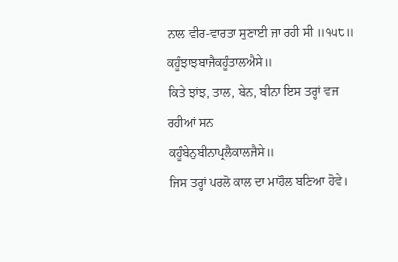ਨਾਲ ਵੀਰ-ਵਾਰਤਾ ਸੁਣਾਈ ਜਾ ਰਹੀ ਸੀ ॥੧੫੮॥
ਕਹੂੰਝਾਝਬਾਜੈਕਹੂੰਤਾਲਐਸੇ॥
ਕਿਤੇ ਝਾਂਝ, ਤਾਲ, ਬੇਨ, ਬੀਨਾ ਇਸ ਤਰ੍ਹਾਂ ਵਜ ਰਹੀਆਂ ਸਨ
ਕਹੂੰਬੇਨੁਬੀਨਾਪ੍ਰਲੈਕਾਲਜੈਸੇ॥
ਜਿਸ ਤਰ੍ਹਾਂ ਪਰਲੋ ਕਾਲ ਦਾ ਮਾਹੌਲ ਬਣਿਆ ਹੋਵੇ।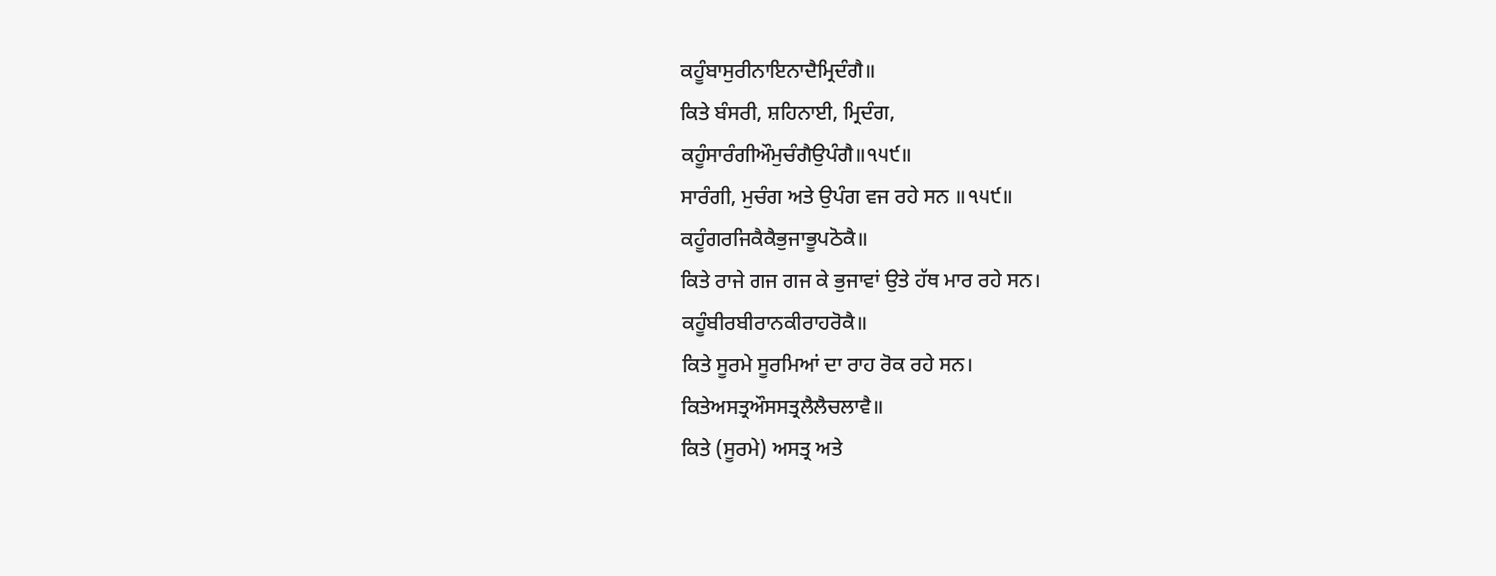ਕਹੂੰਬਾਸੁਰੀਨਾਇਨਾਦੈਮ੍ਰਿਦੰਗੈ॥
ਕਿਤੇ ਬੰਸਰੀ, ਸ਼ਹਿਨਾਈ, ਮ੍ਰਿਦੰਗ,
ਕਹੂੰਸਾਰੰਗੀਔਮੁਚੰਗੈਉਪੰਗੈ॥੧੫੯॥
ਸਾਰੰਗੀ, ਮੁਚੰਗ ਅਤੇ ਉਪੰਗ ਵਜ ਰਹੇ ਸਨ ॥੧੫੯॥
ਕਹੂੰਗਰਜਿਕੈਕੈਭੁਜਾਭੂਪਠੋਕੈ॥
ਕਿਤੇ ਰਾਜੇ ਗਜ ਗਜ ਕੇ ਭੁਜਾਵਾਂ ਉਤੇ ਹੱਥ ਮਾਰ ਰਹੇ ਸਨ।
ਕਹੂੰਬੀਰਬੀਰਾਨਕੀਰਾਹਰੋਕੈ॥
ਕਿਤੇ ਸੂਰਮੇ ਸੂਰਮਿਆਂ ਦਾ ਰਾਹ ਰੋਕ ਰਹੇ ਸਨ।
ਕਿਤੇਅਸਤ੍ਰਔਸਸਤ੍ਰਲੈਲੈਚਲਾਵੈ॥
ਕਿਤੇ (ਸੂਰਮੇ) ਅਸਤ੍ਰ ਅਤੇ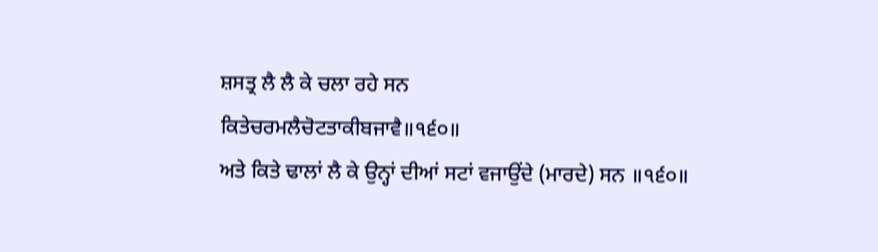ਸ਼ਸਤ੍ਰ ਲੈ ਲੈ ਕੇ ਚਲਾ ਰਹੇ ਸਨ
ਕਿਤੇਚਰਮਲੈਚੋਟਤਾਕੀਬਜਾਵੈ॥੧੬੦॥
ਅਤੇ ਕਿਤੇ ਢਾਲਾਂ ਲੈ ਕੇ ਉਨ੍ਹਾਂ ਦੀਆਂ ਸਟਾਂ ਵਜਾਉਂਦੇ (ਮਾਰਦੇ) ਸਨ ॥੧੬੦॥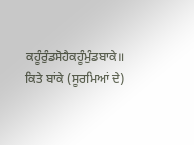ਕਹੂੰਰੁੰਡਸੋਹੈਕਹੂੰਮੁੰਡਬਾਕੇ॥
ਕਿਤੇ ਬਾਂਕੇ (ਸੂਰਮਿਆਂ ਦੇ)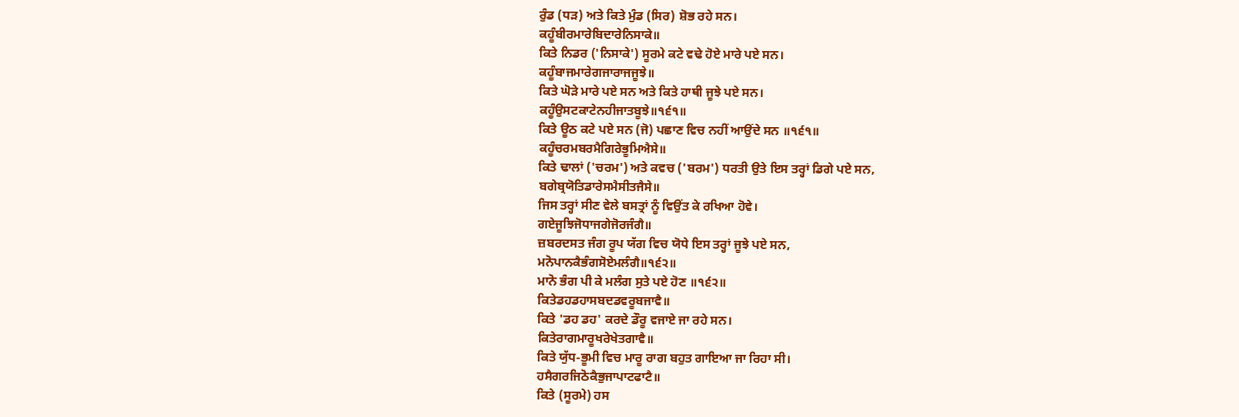ਰੁੰਡ (ਧੜ) ਅਤੇ ਕਿਤੇ ਮੁੰਡ (ਸਿਰ) ਸ਼ੋਭ ਰਹੇ ਸਨ।
ਕਹੂੰਬੀਰਮਾਰੇਬਿਦਾਰੇਨਿਸਾਕੇ॥
ਕਿਤੇ ਨਿਡਰ ('ਨਿਸਾਕੇ') ਸੂਰਮੇ ਕਟੇ ਵਢੇ ਹੋਏ ਮਾਰੇ ਪਏ ਸਨ।
ਕਹੂੰਬਾਜਮਾਰੇਗਜਾਰਾਜਜੂਝੇ॥
ਕਿਤੇ ਘੋੜੇ ਮਾਰੇ ਪਏ ਸਨ ਅਤੇ ਕਿਤੇ ਹਾਥੀ ਜੂਝੇ ਪਏ ਸਨ।
ਕਹੂੰਉਸਟਕਾਟੇਨਹੀਜਾਤਬੂਝੇ॥੧੬੧॥
ਕਿਤੇ ਊਠ ਕਟੇ ਪਏ ਸਨ (ਜੋ) ਪਛਾਣ ਵਿਚ ਨਹੀਂ ਆਉਂਦੇ ਸਨ ॥੧੬੧॥
ਕਹੂੰਚਰਮਬਰਮੈਗਿਰੇਭੂਮਿਐਸੇ॥
ਕਿਤੇ ਢਾਲਾਂ ('ਚਰਮ') ਅਤੇ ਕਵਚ ('ਬਰਮ') ਧਰਤੀ ਉਤੇ ਇਸ ਤਰ੍ਹਾਂ ਡਿਗੇ ਪਏ ਸਨ,
ਬਗੇਬ੍ਰਯੋਤਿਡਾਰੇਸਮੈਸੀਤਜੈਸੇ॥
ਜਿਸ ਤਰ੍ਹਾਂ ਸੀਣ ਵੇਲੇ ਬਸਤ੍ਰਾਂ ਨੂੰ ਵਿਉਂਤ ਕੇ ਰਖਿਆ ਹੋਵੇ।
ਗਏਜੂਝਿਜੋਧਾਜਗੇਜੋਰਜੰਗੈ॥
ਜ਼ਬਰਦਸਤ ਜੰਗ ਰੂਪ ਯੱਗ ਵਿਚ ਯੋਧੇ ਇਸ ਤਰ੍ਹਾਂ ਜੂਝੇ ਪਏ ਸਨ,
ਮਨੋਪਾਨਕੈਭੰਗਸੋਏਮਲੰਗੈ॥੧੬੨॥
ਮਾਨੋ ਭੰਗ ਪੀ ਕੇ ਮਲੰਗ ਸੁਤੇ ਪਏ ਹੋਣ ॥੧੬੨॥
ਕਿਤੇਡਹਡਹਾਸਬਦਡਵਰੂਬਜਾਵੈ॥
ਕਿਤੇ 'ਡਹ ਡਹ' ਕਰਦੇ ਡੌਰੂ ਵਜਾਏ ਜਾ ਰਹੇ ਸਨ।
ਕਿਤੇਰਾਗਮਾਰੂਖਰੇਖੇਤਗਾਵੈ॥
ਕਿਤੇ ਯੁੱਧ-ਭੂਮੀ ਵਿਚ ਮਾਰੂ ਰਾਗ ਬਹੁਤ ਗਾਇਆ ਜਾ ਰਿਹਾ ਸੀ।
ਹਸੈਗਰਜਿਠੋਕੈਭੁਜਾਪਾਟਫਾਟੈ॥
ਕਿਤੇ (ਸੂਰਮੇ) ਹਸ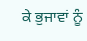ਕੇ ਭੁਜਾਵਾਂ ਨੂੰ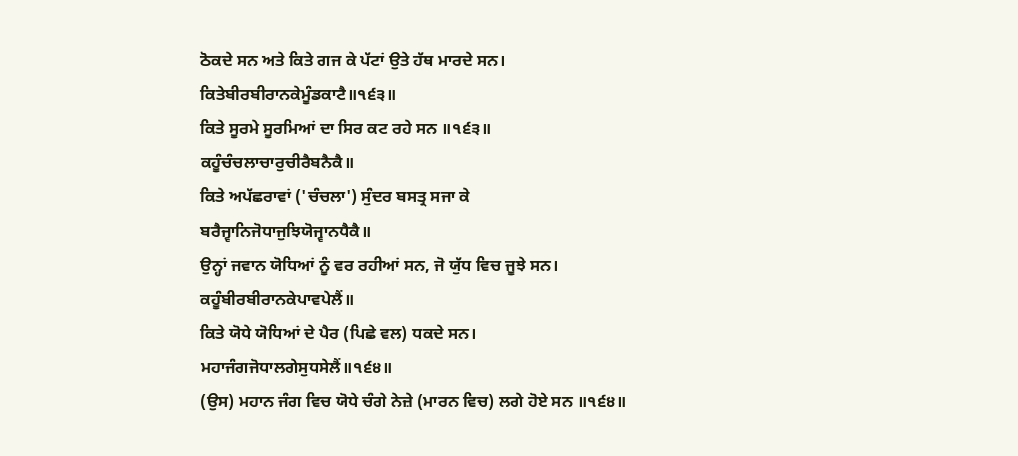ਠੋਕਦੇ ਸਨ ਅਤੇ ਕਿਤੇ ਗਜ ਕੇ ਪੱਟਾਂ ਉਤੇ ਹੱਥ ਮਾਰਦੇ ਸਨ।
ਕਿਤੇਬੀਰਬੀਰਾਨਕੇਮੂੰਡਕਾਟੈ॥੧੬੩॥
ਕਿਤੇ ਸੂਰਮੇ ਸੂਰਮਿਆਂ ਦਾ ਸਿਰ ਕਟ ਰਹੇ ਸਨ ॥੧੬੩॥
ਕਹੂੰਚੰਚਲਾਚਾਰੁਚੀਰੈਬਨੈਕੈ॥
ਕਿਤੇ ਅਪੱਛਰਾਵਾਂ ('ਚੰਚਲਾ') ਸੁੰਦਰ ਬਸਤ੍ਰ ਸਜਾ ਕੇ
ਬਰੈਜ੍ਵਾਨਿਜੋਧਾਜੁਝਿਯੋਜ੍ਵਾਨਧੈਕੈ॥
ਉਨ੍ਹਾਂ ਜਵਾਨ ਯੋਧਿਆਂ ਨੂੰ ਵਰ ਰਹੀਆਂ ਸਨ, ਜੋ ਯੁੱਧ ਵਿਚ ਜੂਝੇ ਸਨ।
ਕਹੂੰਬੀਰਬੀਰਾਨਕੇਪਾਵਪੇਲੈਂ॥
ਕਿਤੇ ਯੋਧੇ ਯੋਧਿਆਂ ਦੇ ਪੈਰ (ਪਿਛੇ ਵਲ) ਧਕਦੇ ਸਨ।
ਮਹਾਜੰਗਜੋਧਾਲਗੇਸੁਧਸੇਲੈਂ॥੧੬੪॥
(ਉਸ) ਮਹਾਨ ਜੰਗ ਵਿਚ ਯੋਧੇ ਚੰਗੇ ਨੇਜ਼ੇ (ਮਾਰਨ ਵਿਚ) ਲਗੇ ਹੋਏ ਸਨ ॥੧੬੪॥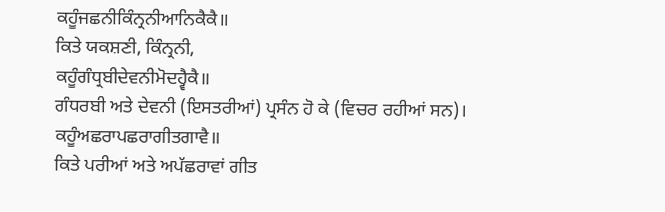ਕਹੂੰਜਛਨੀਕਿੰਨ੍ਰਨੀਆਨਿਕੈਕੈ॥
ਕਿਤੇ ਯਕਸ਼ਣੀ, ਕਿੰਨ੍ਰਨੀ,
ਕਹੂੰਗੰਧ੍ਰਬੀਦੇਵਨੀਮੋਦਹ੍ਵੈਕੈ॥
ਗੰਧਰਬੀ ਅਤੇ ਦੇਵਨੀ (ਇਸਤਰੀਆਂ) ਪ੍ਰਸੰਨ ਹੋ ਕੇ (ਵਿਚਰ ਰਹੀਆਂ ਸਨ)।
ਕਹੂੰਅਛਰਾਪਛਰਾਗੀਤਗਾਵੈ॥
ਕਿਤੇ ਪਰੀਆਂ ਅਤੇ ਅਪੱਛਰਾਵਾਂ ਗੀਤ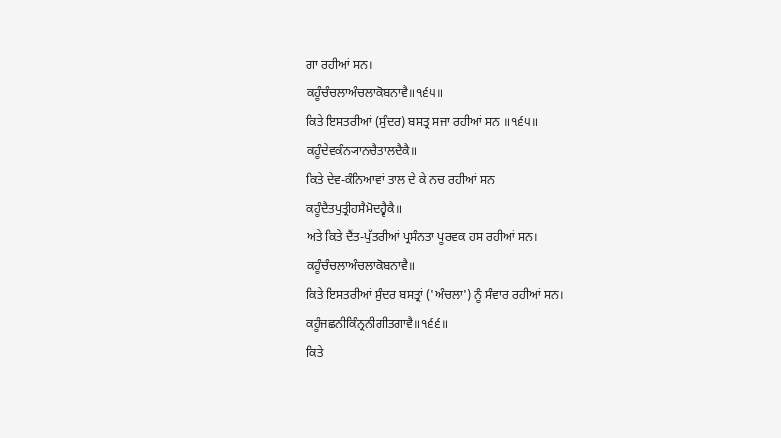ਗਾ ਰਹੀਆਂ ਸਨ।
ਕਹੂੰਚੰਚਲਾਅੰਚਲਾਕੋਬਨਾਵੈ॥੧੬੫॥
ਕਿਤੇ ਇਸਤਰੀਆਂ (ਸੁੰਦਰ) ਬਸਤ੍ਰ ਸਜਾ ਰਹੀਆਂ ਸਨ ॥੧੬੫॥
ਕਹੂੰਦੇਵਕੰਨ੍ਯਾਨਚੈਤਾਲਦੈਕੈ॥
ਕਿਤੇ ਦੇਵ-ਕੰਨਿਆਵਾਂ ਤਾਲ ਦੇ ਕੇ ਨਚ ਰਹੀਆਂ ਸਨ
ਕਹੂੰਦੈਤਪੁਤ੍ਰੀਹਸੈਮੋਦਹ੍ਵੈਕੈ॥
ਅਤੇ ਕਿਤੇ ਦੈਂਤ-ਪੁੱਤਰੀਆਂ ਪ੍ਰਸੰਨਤਾ ਪੂਰਵਕ ਹਸ ਰਹੀਆਂ ਸਨ।
ਕਹੂੰਚੰਚਲਾਅੰਚਲਾਕੋਬਨਾਵੈ॥
ਕਿਤੇ ਇਸਤਰੀਆਂ ਸੁੰਦਰ ਬਸਤ੍ਰਾਂ ('ਅੰਚਲਾ') ਨੂੰ ਸੰਵਾਰ ਰਹੀਆਂ ਸਨ।
ਕਹੂੰਜਛਨੀਕਿੰਨ੍ਰਨੀਗੀਤਗਾਵੈ॥੧੬੬॥
ਕਿਤੇ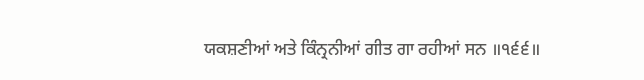ਯਕਸ਼ਣੀਆਂ ਅਤੇ ਕਿੰਨ੍ਰਨੀਆਂ ਗੀਤ ਗਾ ਰਹੀਆਂ ਸਨ ॥੧੬੬॥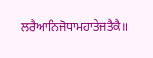ਲਰੈਆਨਿਜੋਧਾਮਹਾਤੇਜਤੈਕੈ॥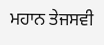ਮਹਾਨ ਤੇਜਸਵੀ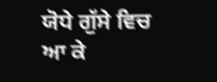ਯੋਧੇ ਗੁੱਸੇ ਵਿਚ ਆ ਕੇ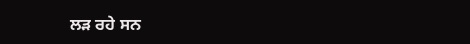ਲੜ ਰਹੇ ਸਨ